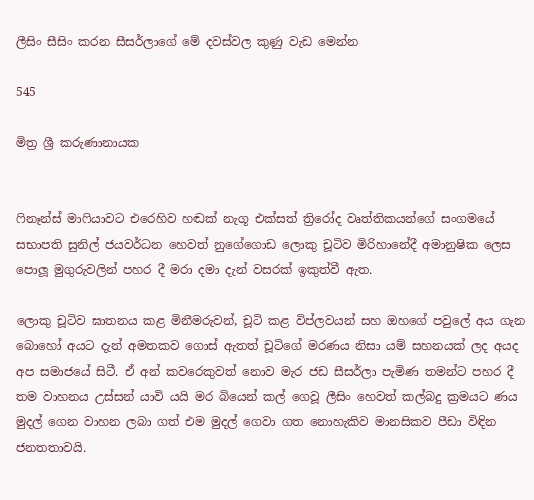ලීසිං සීසිං කරන සීසර්ලාගේ මේ දවස්වල කුණු වැඩ මෙන්න

545

මිත්‍ර ශ්‍රී කරුණානායක


ෆිනෑන්ස් මාෆියාවට එරෙහිව හඬක් නැගූ එක්සත් ත්‍රිරෝද වෘත්තිකයන්ගේ සංගමයේ සභාපති සුනිල් ජයවර්ධන හෙවත් නුගේගොඩ ලොකු චූටිව මිරිහානේදී අමානුෂික ලෙස පොලූ මුගුරුවලින් පහර දී මරා දමා දැන් වසරක් ඉකුත්වී ඇත.

ලොකු චූටිව ඝාතනය කළ මිනීමරුවන්, චූටි කළ විප්ලවයන් සහ ඔහගේ පවුලේ අය ගැන බොහෝ අයට දැන් අමතකව ගොස් ඇතත් චූටිගේ මරණය නිසා යම් සහනයක් ලද අයද අප සමාජයේ සිටී. ඒ අන් කවරෙකුවත් නොව මැර ජඩ සීසර්ලා පැමිණ තමන්ට පහර දී තම වාහනය උස්සන් යාවි යයි මර බියෙන් කල් ගෙවූ ලීසිං හෙවත් කල්බදු ක්‍රමයට ණය මුදල් ගෙන වාහන ලබා ගත් එම මුදල් ගෙවා ගත නොහැකිව මානසිකව පීඩා විඳින ජනතතාවයි.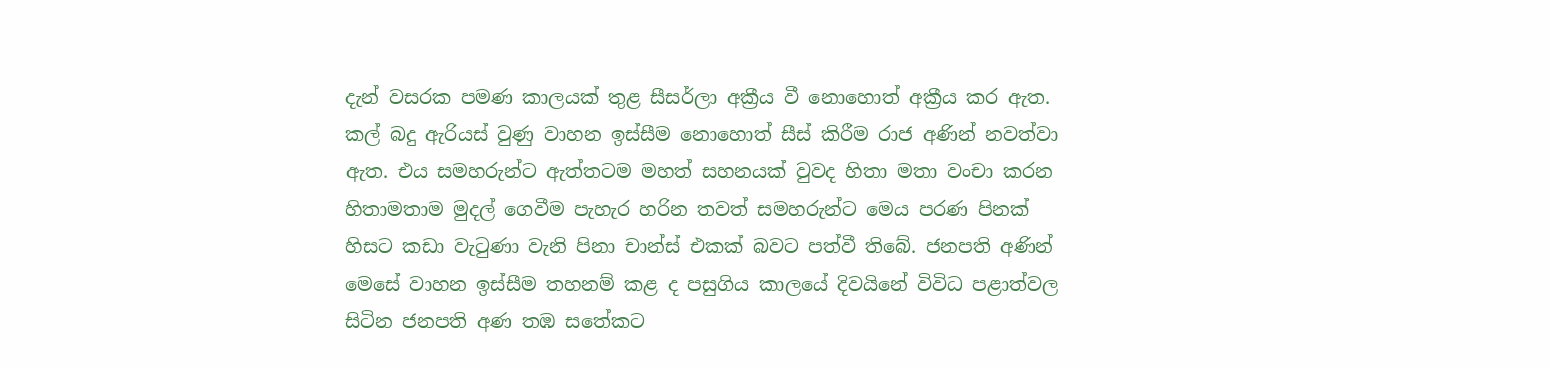දැන් වසරක පමණ කාලයක් තුළ සීසර්ලා අක්‍රීය වී නොහොත් අක්‍රීය කර ඇත. කල් බදු ඇරියස් වුණු වාහන ඉස්සීම නොහොත් සීස් කිරීම රාජ අණින් නවත්වා ඇත. එය සමහරුන්ට ඇත්තටම මහත් සහනයක් වුවද හිතා මතා වංචා කරන හිතාමතාම මුදල් ගෙවීම පැහැර හරින තවත් සමහරුන්ට මෙය පරණ පිනක් හිසට කඩා වැටුණා වැනි පිනා චාන්ස් එකක් බවට පත්වී තිබේ. ජනපති අණින් මෙසේ වාහන ඉස්සීම තහනම් කළ ද පසුගිය කාලයේ දිවයිනේ විවිධ පළාත්වල සිටින ජනපති අණ තඹ සතේකට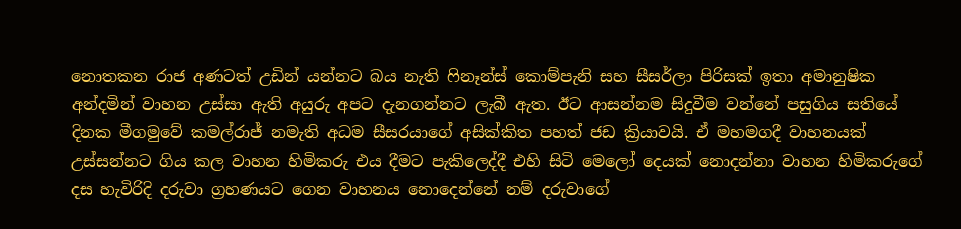නොතකන රාජ අණටත් උඩින් යන්නට බය නැති ෆිනෑන්ස් කොම්පැනි සහ සීසර්ලා පිරිසක් ඉතා අමානුෂික අන්දමින් වාහන උස්සා ඇති අයුරු අපට දැනගන්නට ලැබී ඇත. ඊට ආසන්නම සිදුවීම වන්නේ පසුගිය සතියේ දිනක මීගමුවේ කමල්රාජ් නමැති අධම සීසරයාගේ අසික්කිත පහත් ජඩ ක්‍රියාවයි. ඒ මහමගදී වාහනයක් උස්සන්නට ගිය කල වාහන හිමිකරු එය දීමට පැකිලෙද්දී එහි සිටි මෙලෝ දෙයක් නොදන්නා වාහන හිමිකරුගේ දස හැවිරිදි දරුවා ග්‍රහණයට ගෙන වාහනය නොදෙන්නේ නම් දරුවාගේ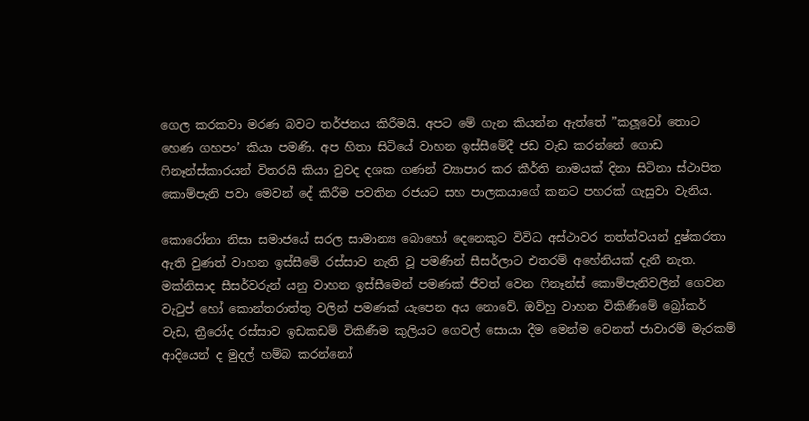ගෙල කරකවා මරණ බවට තර්ජනය කිරීමයි. අපට මේ ගැන කියන්න ඇත්තේ ”කලූවෝ තොට හෙණ ගහපං’ කියා පමණි. අප හිතා සිටියේ වාහන ඉස්සීමේදී ජඩ වැඩ කරන්නේ ගොඩ ෆිනෑන්ස්කාරයන් විතරයි කියා වුවද දශක ගණන් ව්‍යාපාර කර කීර්ති නාමයක් දිනා සිටිනා ස්ථාපිත කොම්පැනි පවා මෙවන් දේ කිරීම පවතින රජයට සහ පාලකයාගේ කනට පහරක් ගැසුවා වැනිය.

කොරෝනා නිසා සමාජයේ සරල සාමාන්‍ය බොහෝ දෙනෙකුට විවිධ අස්ථාවර තත්ත්වයන් දුෂ්කරතා ඇති වුණත් වාහන ඉස්සීමේ රස්සාව නැති වූ පමණින් සීසර්ලාට එතරම් අහේනියක් දැනී නැත. මක්නිසාද සීසර්වරුන් යනු වාහන ඉස්සීමෙන් පමණක් ජීවත් වෙන ෆිනෑන්ස් කොම්පැනිවලින් ගෙවන වැටුප් හෝ කොන්තරාත්තු වලින් පමණක් යැපෙන අය නොවේ. ඔව්හු වාහන විකිණීමේ බ්‍රෝකර් වැඩ, ත්‍රීරෝද රස්සාව ඉඩකඩම් විකිණීම කුලියට ගෙවල් සොයා දීම මෙන්ම වෙනත් ජාවාරම් මැරකම් ආදියෙන් ද මුදල් හම්බ කරන්නෝ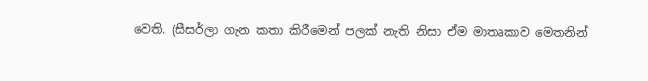වෙති. (සීසර්ලා ගැන කතා කිරීමෙන් පලක් නැති නිසා ඒම මාතෘකාව මෙතනින්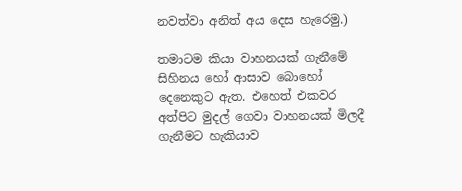නවත්වා අනිත් අය දෙස හැරෙමු.)

තමාටම කියා වාහනයක් ගැනීමේ සිහිනය හෝ ආසාව බොහෝ දෙනෙකුට ඇත. එහෙත් එකවර අත්පිට මුදල් ගෙවා වාහනයක් මිලදී ගැනීමට හැකියාව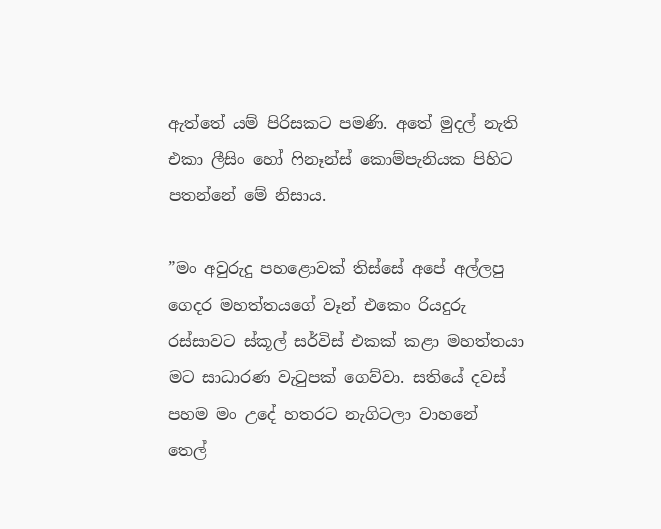ඇත්තේ යම් පිරිසකට පමණි. අතේ මුදල් නැති එකා ලීසිං හෝ ෆිනෑන්ස් කොම්පැනියක පිහිට පතන්නේ මේ නිසාය.

”මං අවුරුදු පහළොවක් තිස්සේ අපේ අල්ලපු ගෙදර මහත්තයගේ වෑන් එකෙං රියදුරු රස්සාවට ස්කූල් සර්විස් එකක් කළා මහත්තයා මට සාධාරණ වැටුපක් ගෙව්වා. සතියේ දවස් පහම මං උදේ හතරට නැගිටලා වාහනේ තෙල්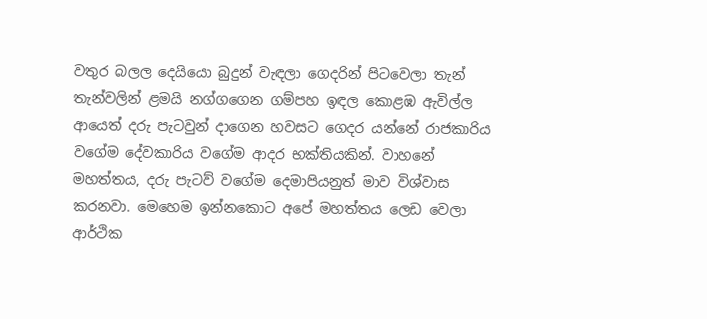වතුර බලල දෙයියො බුදුන් වැඳලා ගෙදරින් පිටවෙලා තැන් තැන්වලින් ළමයි නග්ගගෙන ගම්පහ ඉඳල කොළඹ ඇවිල්ල ආයෙත් දරු පැටවුන් දාගෙන හවසට ගෙදර යන්නේ රාජකාරිය වගේම දේවකාරිය වගේම ආදර භක්තියකින්. වාහනේ මහත්තය, දරු පැටව් වගේම දෙමාපියනුත් මාව විශ්වාස කරනවා. මෙහෙම ඉන්නකොට අපේ මහත්තය ලෙඩ වෙලා ආර්ථික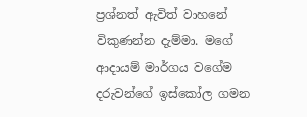ප්‍රශ්නත් ඇවිත් වාහනේ විකුණන්න දැම්මා. මගේ ආදායම් මාර්ගය වගේම දරුවන්ගේ ඉස්කෝල ගමන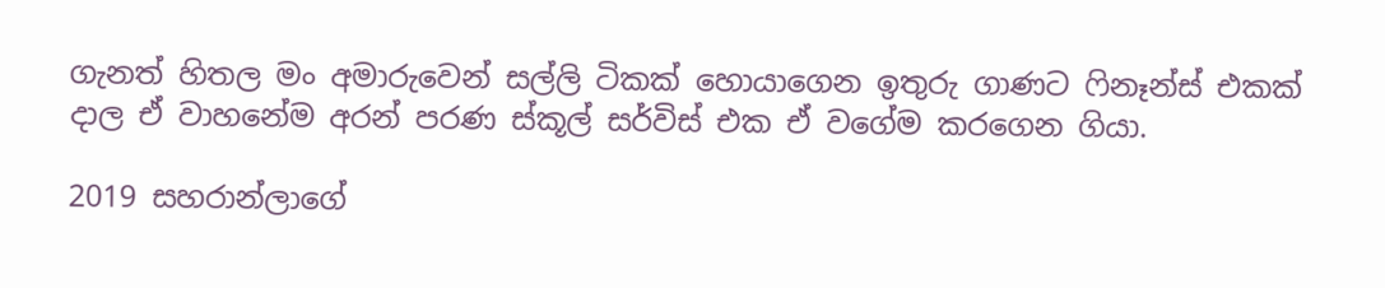ගැනත් හිතල මං අමාරුවෙන් සල්ලි ටිකක් හොයාගෙන ඉතුරු ගාණට ෆිනෑන්ස් එකක් දාල ඒ වාහනේම අරන් පරණ ස්කූල් සර්විස් එක ඒ වගේම කරගෙන ගියා.

2019 සහරාන්ලාගේ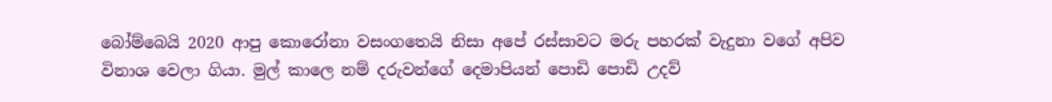බෝම්බෙයි 2020 ආපු කොරෝනා වසංගතෙයි නිසා අපේ රස්සාවට මරු පහරක් වැදුනා වගේ අපිව විනාශ වෙලා ගියා. මුල් කාලෙ නම් දරුවන්ගේ දෙමාපියන් පොඩි පොඩි උදව්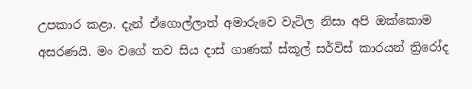උපකාර කළා. දැන් ඒගොල්ලාත් අමාරුවෙ වැටිල නිසා අපි ඔක්කොම අසරණයි. මං වගේ තව සිය දාස් ගාණක් ස්කූල් සර්විස් කාරයන් ත්‍රිරෝද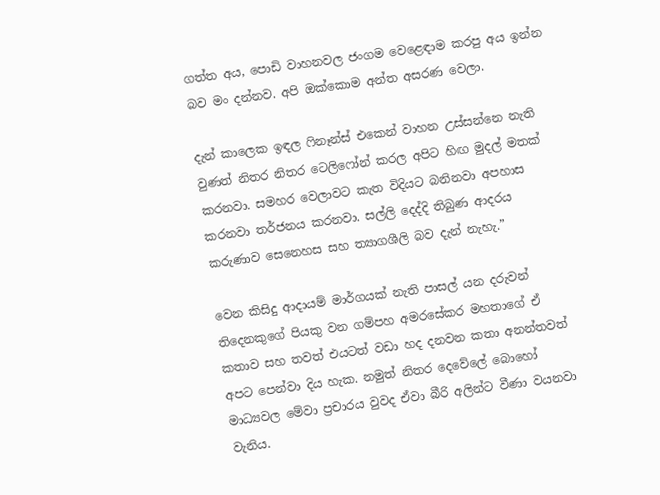ගත්ත අය, පොඩි වාහනවල ජංගම වෙළෙඳාම කරපු අය ඉන්න බව මං දන්නව. අපි ඔක්කොම අන්ත අසරණ වෙලා.

දැන් කාලෙක ඉඳල ෆිනෑන්ස් එකෙන් වාහන උස්සන්නෙ නැති වුණත් නිතර නිතර ටෙලිෆෝන් කරල අපිට හිඟ මුදල් මතක් කරනවා. සමහර වෙලාවට කැත විදියට බනිනවා අපහාස කරනවා තර්ජනය කරනවා. සල්ලි දෙද්දි තිබුණ ආදරය කරුණාව සෙනෙහස සහ ත්‍යාගශීලි බව දැන් නැහැ.”

වෙන කිසිදු ආදායම් මාර්ගයක් නැති පාසල් යන දරුවන් තිදෙනකුගේ පියකු වන ගම්පහ අමරසේකර මහතාගේ ඒ කතාව සහ තවත් එයටත් වඩා හද දනවන කතා අනන්තවත් අපට පෙන්වා දිය හැක. නමුත් නිතර දෙවේලේ බොහෝ මාධ්‍යවල මේවා ප්‍රචාරය වුවද ඒවා බීරි අලින්ට වීණා වයනවා වැනිය.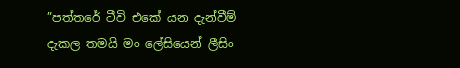”පත්තරේ ටීවි එකේ යන දැන්වීම් දැකල තමයි මං ලේසියෙන් ලීසිං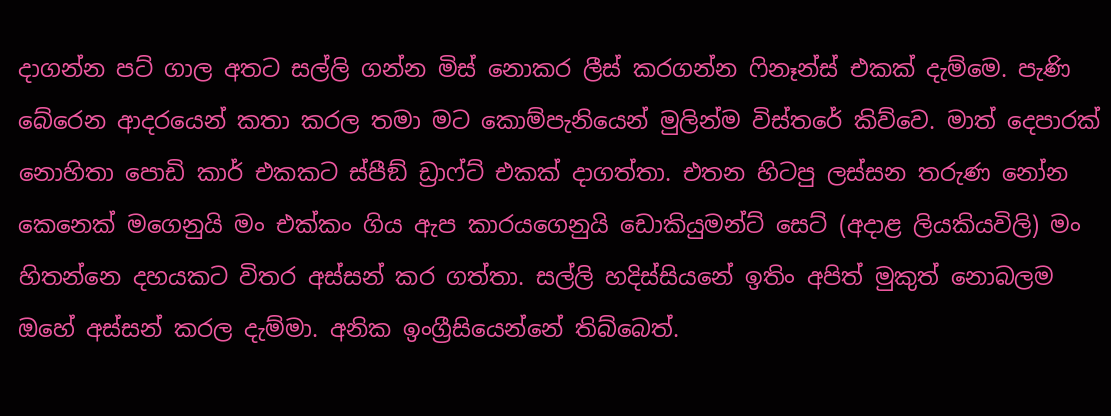දාගන්න පට් ගාල අතට සල්ලි ගන්න මිස් නොකර ලීස් කරගන්න ෆිනෑන්ස් එකක් දැම්මෙ. පැණි බේරෙන ආදරයෙන් කතා කරල තමා මට කොම්පැනියෙන් මුලින්ම විස්තරේ කිව්වෙ. මාත් දෙපාරක් නොහිතා පොඩි කාර් එකකට ස්පීඞ් ඩ්‍රාෆ්ට් එකක් දාගත්තා. එතන හිටපු ලස්සන තරුණ නෝන කෙනෙක් මගෙනුයි මං එක්කං ගිය ඇප කාරයගෙනුයි ඩොකියුමන්ට් සෙට් (අදාළ ලියකියවිලි) මං හිතන්නෙ දහයකට විතර අස්සන් කර ගත්තා. සල්ලි හදිස්සියනේ ඉතිං අපිත් මුකුත් නොබලම ඔහේ අස්සන් කරල දැම්මා. අනික ඉංග්‍රීසියෙන්නේ තිබ්බෙත්.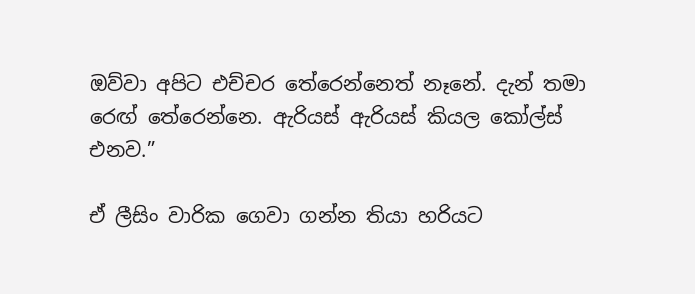ඔව්වා අපිට එච්චර තේරෙන්නෙත් නෑනේ. දැන් තමා රෙඟ් තේරෙන්නෙ. ඇරියස් ඇරියස් කියල කෝල්ස් එනව.”

ඒ ලීසිං වාරික ගෙවා ගන්න තියා හරියට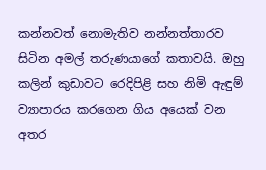කන්නවත් නොමැතිව නන්නත්තාරව සිටින අමල් තරුණයාගේ කතාවයි. ඔහු කලින් කුඩාවට රෙදිපිළි සහ නිමි ඇඳුම් ව්‍යාපාරය කරගෙන ගිය අයෙක් වන අතර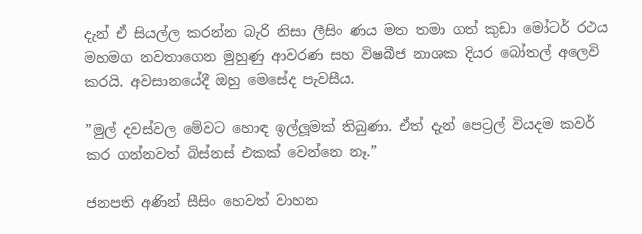දැන් ඒ සියල්ල කරන්න බැරි නිසා ලීසිං ණය මත තමා ගත් කුඩා මෝටර් රථය මහමග නවතාගෙන මුහුණු ආවරණ සහ විෂබීජ නාශක දියර බෝතල් අලෙවි කරයි. අවසානයේදී ඔහු මෙසේද පැවසීය.

”මුල් දවස්වල මේවට හොඳ ඉල්ලූමක් තිබුණා. ඒත් දැන් පෙට්‍රල් වියදම කවර් කර ගන්නවත් බිස්නස් එකක් වෙන්නෙ නෑ.”

ජනපති අණින් සීසිං හෙවත් වාහන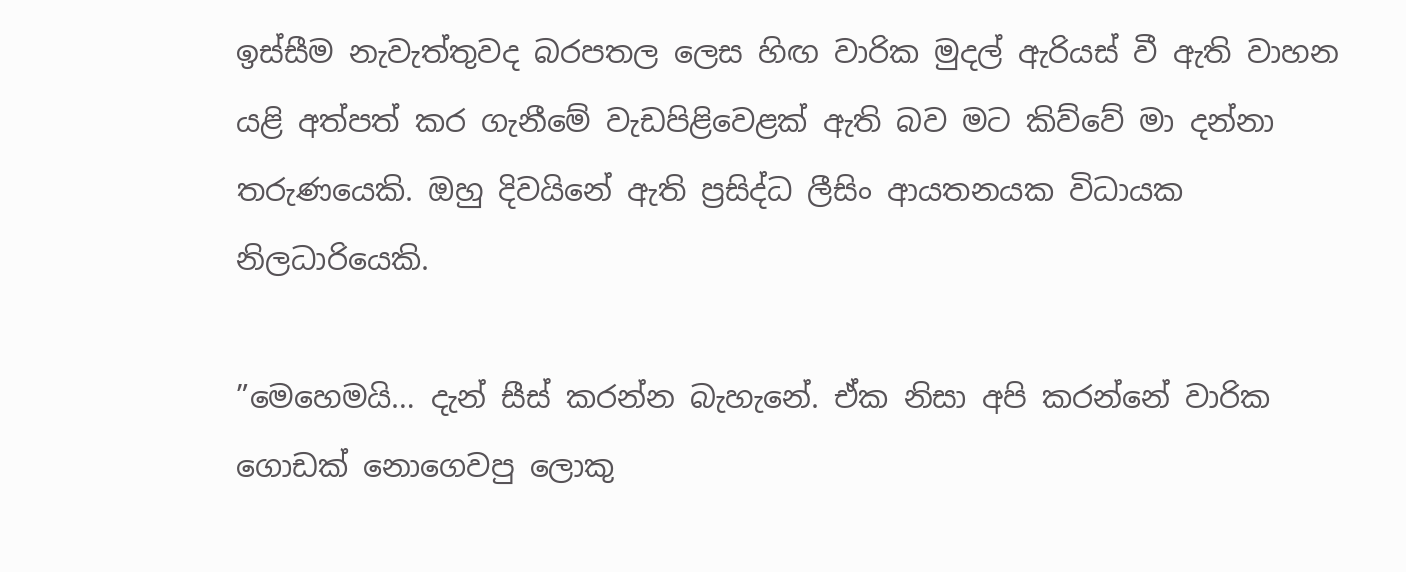ඉස්සීම නැවැත්තුවද බරපතල ලෙස හිඟ වාරික මුදල් ඇරියස් වී ඇති වාහන යළි අත්පත් කර ගැනීමේ වැඩපිළිවෙළක් ඇති බව මට කිව්වේ මා දන්නා තරුණයෙකි. ඔහු දිවයිනේ ඇති ප්‍රසිද්ධ ලීසිං ආයතනයක විධායක නිලධාරියෙකි.

”මෙහෙමයි… දැන් සීස් කරන්න බැහැනේ. ඒක නිසා අපි කරන්නේ වාරික ගොඩක් නොගෙවපු ලොකු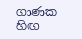ගාණක හිඟ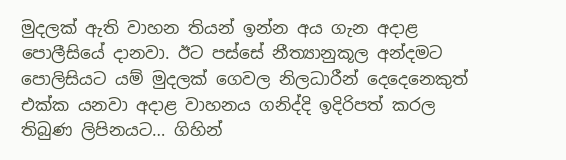මුදලක් ඇති වාහන තියන් ඉන්න අය ගැන අදාළ පොලීසියේ දානවා. ඊට පස්සේ නීත්‍යානුකූල අන්දමට පොලිසියට යම් මුදලක් ගෙවල නිලධාරීන් දෙදෙනෙකුත් එක්ක යනවා අදාළ වාහනය ගනිද්දි ඉදිරිපත් කරල තිබුණ ලිපිනයට… ගිහින්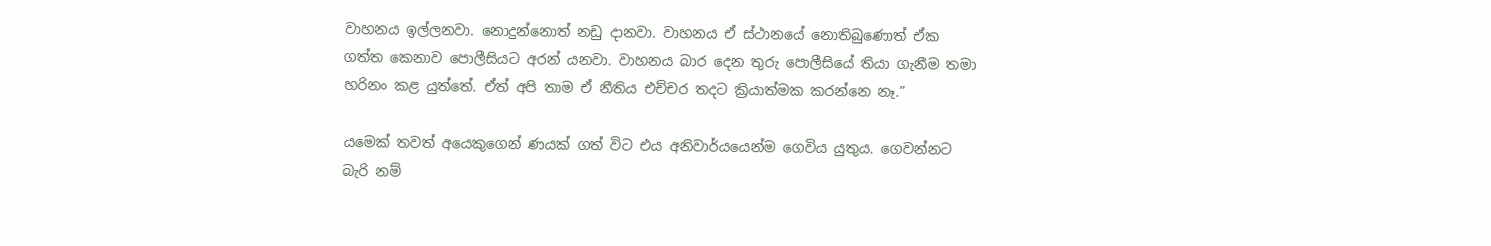වාහනය ඉල්ලනවා. නොදුන්නොත් නඩු දානවා. වාහනය ඒ ස්ථානයේ නොතිබුණොත් ඒක ගත්ත කෙනාව පොලීසියට අරන් යනවා. වාහනය බාර දෙන තුරු පොලීසියේ තියා ගැනීම තමා හරිනං කළ යුත්තේ. ඒත් අපි තාම ඒ නීතිය එච්චර තදට ක්‍රියාත්මක කරන්නෙ නෑ.”

යමෙක් තවත් අයෙකුගෙන් ණයක් ගත් විට එය අනිවාර්යයෙන්ම ගෙවිය යුතුය. ගෙවන්නට බැරි නම්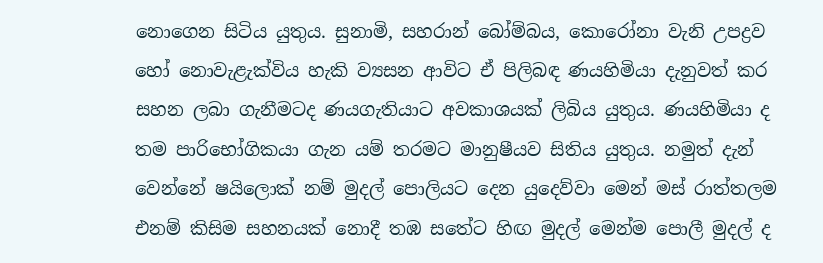නොගෙන සිටිය යුතුය. සුනාමි, සහරාන් බෝම්බය, කොරෝනා වැනි උපද්‍රව හෝ නොවැළැක්විය හැකි ව්‍යසන ආවිට ඒ පිලිබඳ ණයහිමියා දැනුවත් කර සහන ලබා ගැනීමටද ණයගැතියාට අවකාශයක් ලිබිය යුතුය. ණයහිමියා ද තම පාරිභෝගිකයා ගැන යම් තරමට මානුෂීයව සිතිය යුතුය. නමුත් දැන් වෙන්නේ ෂයිලොක් නම් මුදල් පොලියට දෙන යුදෙව්වා මෙන් මස් රාත්තලම එනම් කිසිම සහනයක් නොදී තඹ සතේට හිඟ මුදල් මෙන්ම පොලී මුදල් ද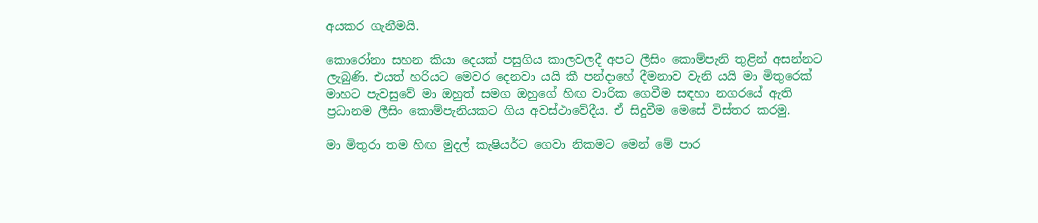අයකර ගැනීමයි.

කොරෝනා සහන කියා දෙයක් පසුගිය කාලවලදී අපට ලීසිං කොම්පැනි තුළින් අසන්නට ලැබුණි. එයත් හරියට මෙවර දෙනවා යයි කී පන්දාහේ දීමනාව වැනි යයි මා මිතුරෙක් මාහට පැවසුවේ මා ඔහුත් සමග ඔහුගේ හිඟ වාරික ගෙවීම සඳහා නගරයේ ඇති ප්‍රධානම ලීසිං කොම්පැනියකට ගිය අවස්ථාවේදීය. ඒ සිදුවීම මෙසේ විස්තර කරමු.

මා මිතුරා තම හිඟ මුදල් කැෂියර්ට ගෙවා නිකමට මෙන් මේ පාර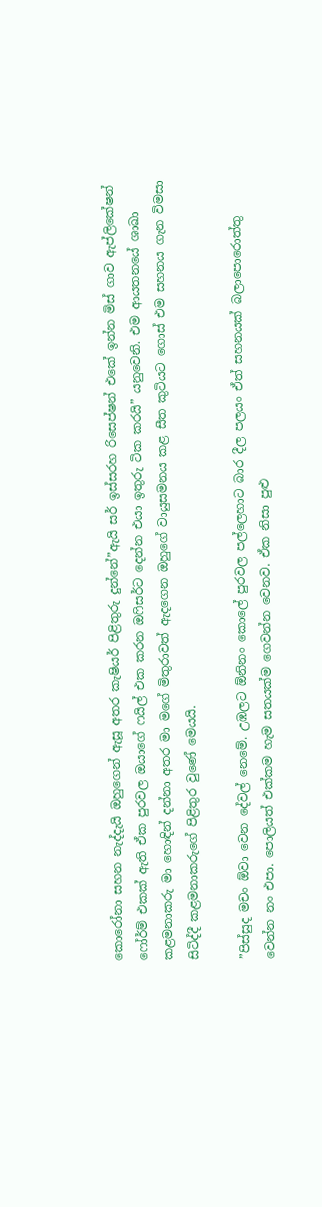කොරෝනා සහන නැද්දැයි ඔහුගෙන් ඇසූ අතර කැෂියර් පිළිතුරු දුන්නේ”ඇයි සර් ඉස්සරහ රිසෙප්ෂන් එකේ ඉන්න මිස් ගාව ඇප්ලිකේෂන් ෆෝර්ම් එකක් ඇති ඒක පුරවල ඔයාගේ ෆයිල් එක කරන ඔෆිසර්ට දෙන්න එයා ඉතුරු ටික කරයි” යනුවෙනි. එම ආයතනයේ ශාඛා කළමනාකරු මා හොඳින් දන්නා අතර මා මගේ මිතුරාවත් ඇදගෙන ඔහුගේ වායුසමනය කළ සීත කුටියට ගොස් එම සහනය ගැන විමසා සිටිද්දී කළමනාකරුගේ පිළිතුර වුණේ මෙයයි.

”පිස්සුද මචං ඕවා වෙන දේවල් නෙමේ. උඹලට ඕනිනං කොලේ පුරවල පල්ලෙහාට බාර දීල පලයං ඒත් සහනයක් බලාපොරොත්තු වෙන්න නං එපා. පොලියත් එක්කම හැම සතයක්ම ගෙවන්න වෙනව. ඒක නිසා පුළු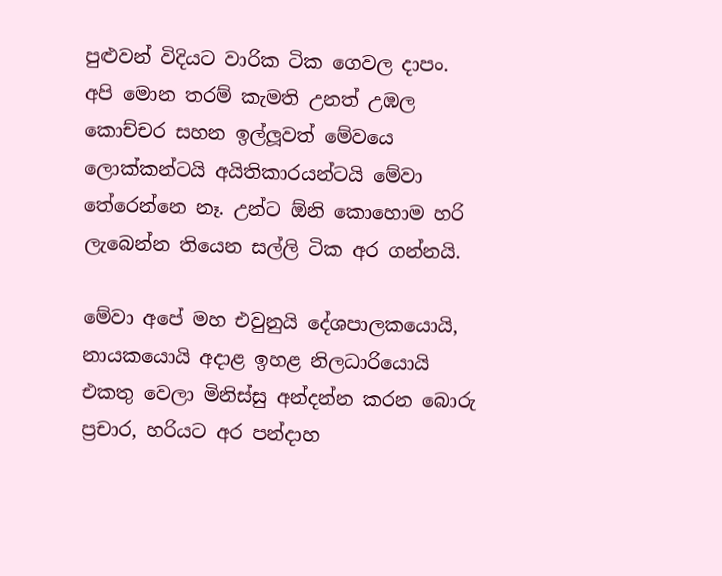පුළුවන් විදියට වාරික ටික ගෙවල දාපං. අපි මොන තරම් කැමති උනත් උඹල කොච්චර සහන ඉල්ලූවත් මේවයෙ ලොක්කන්ටයි අයිතිකාරයන්ටයි මේවා තේරෙන්නෙ නෑ. උන්ට ඕනි කොහොම හරි ලැබෙන්න තියෙන සල්ලි ටික අර ගන්නයි.

මේවා අපේ මහ එවුනුයි දේශපාලකයොයි, නායකයොයි අදාළ ඉහළ නිලධාරියොයි එකතු වෙලා මිනිස්සු අන්දන්න කරන බොරු ප්‍රචාර, හරියට අර පන්දාහ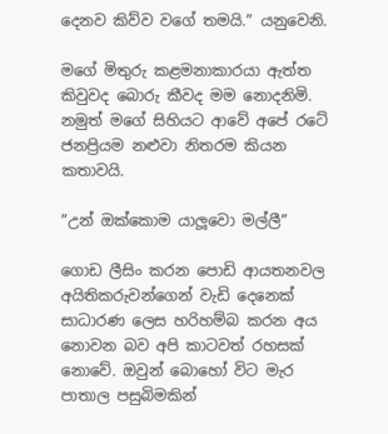දෙනව කිව්ව වගේ තමයි.” යනුවෙනි.

මගේ මිතුරු කළමනාකාරයා ඇත්ත කිවුවද බොරු කීවද මම නොදනිමි. නමුත් මගේ සිහියට ආවේ අපේ රටේ ජනප්‍රියම නළුවා නිතරම කියන කතාවයි.

”උන් ඔක්කොම යාලූවො මල්ලී”

ගොඩ ලීසිං කරන පොඩි ආයතනවල අයිතිකරුවන්ගෙන් වැඩි දෙනෙක් සාධාරණ ලෙස හරිහම්බ කරන අය නොවන බව අපි කාටවත් රහසක් නොවේ. ඔවුන් බොහෝ විට මැර පාතාල පසුබිමකින්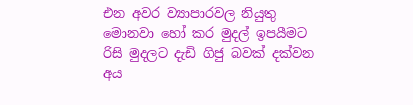එන අවර ව්‍යාපාරවල නියුතු මොනවා හෝ කර මුදල් ඉපයීමට රිසි මුදලට දැඩි ගිජු බවක් දක්වන අය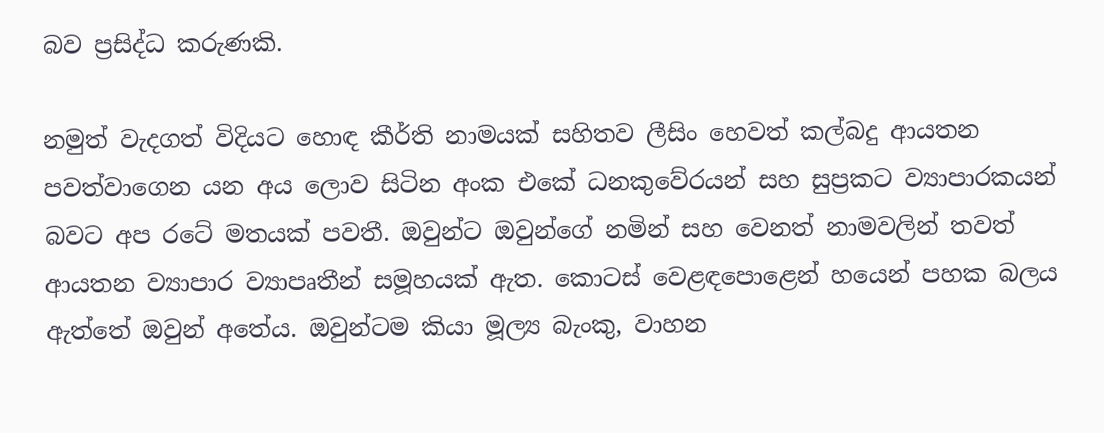බව ප්‍රසිද්ධ කරුණකි.

නමුත් වැදගත් විදියට හොඳ කීර්ති නාමයක් සහිතව ලීසිං හෙවත් කල්බදු ආයතන පවත්වාගෙන යන අය ලොව සිටින අංක එකේ ධනකුවේරයන් සහ සුප්‍රකට ව්‍යාපාරකයන් බවට අප රටේ මතයක් පවතී. ඔවුන්ට ඔවුන්ගේ නමින් සහ වෙනත් නාමවලින් තවත් ආයතන ව්‍යාපාර ව්‍යාපෘතීන් සමූහයක් ඇත. කොටස් වෙළඳපොළෙන් හයෙන් පහක බලය ඇත්තේ ඔවුන් අතේය. ඔවුන්ටම කියා මූල්‍ය බැංකු, වාහන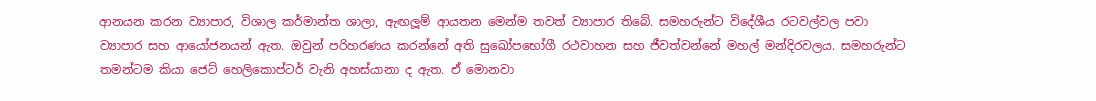ආනයන කරන ව්‍යාපාර, විශාල කර්මාන්ත ශාලා, ඇඟලූම් ආයතන මෙන්ම තවත් ව්‍යාපාර තිබේ. සමහරුන්ට විදේශීය රටවල්වල පවා ව්‍යාපාර සහ ආයෝජනයන් ඇත. ඔවුන් පරිහරණය කරන්නේ අති සුඛෝපභෝගී රථවාහන සහ ජීවත්වන්නේ මහල් මන්දිරවලය. සමහරුන්ට තමන්ටම කියා ජෙට් හෙලිකොප්ටර් වැනි අහස්යානා ද ඇත. ඒ මොනවා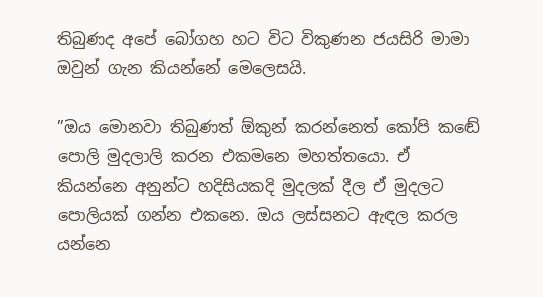තිබුණද අපේ බෝගහ හට විට විකුණන ජයසිරි මාමා ඔවුන් ගැන කියන්නේ මෙලෙසයි.

”ඔය මොනවා තිබුණත් ඕකුන් කරන්නෙත් කෝපි කඬේ පොලි මුදලාලි කරන එකමනෙ මහත්තයො. ඒ කියන්නෙ අනුන්ට හදිසියකදි මුදලක් දීල ඒ මුදලට පොලියක් ගන්න එකනෙ. ඔය ලස්සනට ඇඳල කරල යන්නෙ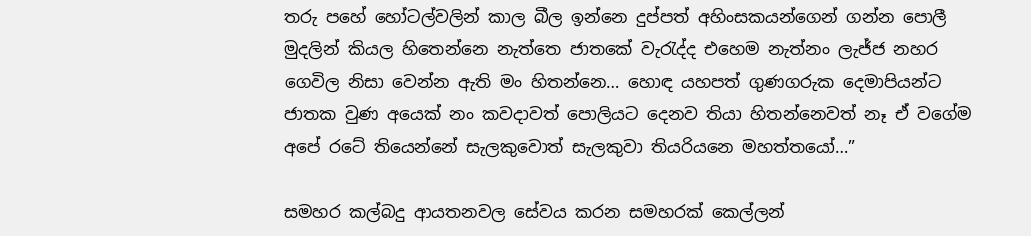තරු පහේ හෝටල්වලින් කාල බීල ඉන්නෙ දුප්පත් අහිංසකයන්ගෙන් ගන්න පොලී මුදලින් කියල හිතෙන්නෙ නැත්තෙ ජාතකේ වැරැද්ද එහෙම නැත්නං ලැජ්ජ නහර ගෙවිල නිසා වෙන්න ඇති මං හිතන්නෙ… හොඳ යහපත් ගුණගරුක දෙමාපියන්ට ජාතක වුණ අයෙක් නං කවදාවත් පොලියට දෙනව තියා හිතන්නෙවත් නෑ ඒ වගේම අපේ රටේ තියෙන්නේ සැලකුවොත් සැලකුවා තියරියනෙ මහත්තයෝ…”

සමහර කල්බදු ආයතනවල සේවය කරන සමහරක් කෙල්ලන්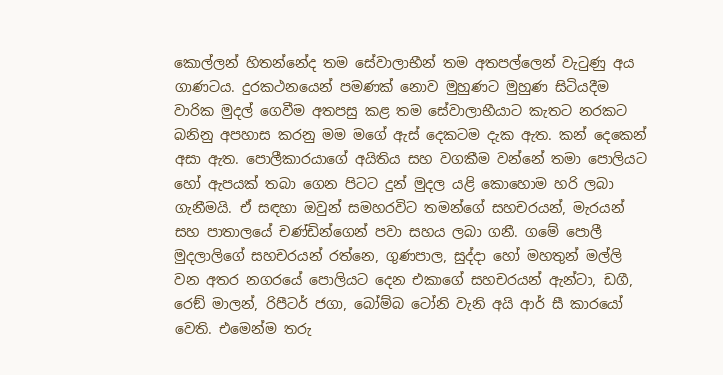කොල්ලන් හිතන්නේද තම සේවාලාභීන් තම අතපල්ලෙන් වැටුණු අය ගාණටය. දුරකථනයෙන් පමණක් නොව මුහුණට මුහුණ සිටියදීම වාරික මුදල් ගෙවීම අතපසු කළ තම සේවාලාභීයාට කැතට නරකට බනිනු අපහාස කරනු මම මගේ ඇස් දෙකටම දැක ඇත. කන් දෙකෙන් අසා ඇත. පොලීකාරයාගේ අයිතිය සහ වගකීම වන්නේ තමා පොලියට හෝ ඇපයක් තබා ගෙන පිටට දුන් මුදල යළි කොහොම හරි ලබා ගැනීමයි. ඒ සඳහා ඔවුන් සමහරවිට තමන්ගේ සහචරයන්, මැරයන් සහ පාතාලයේ චණ්ඩින්ගෙන් පවා සහය ලබා ගනී. ගමේ පොලී මුදලාලිගේ සහචරයන් රත්නෙ, ගුණපාල, සුද්දා හෝ මහතුන් මල්ලි වන අතර නගරයේ පොලියට දෙන එකාගේ සහචරයන් ඇන්ටා, ඩගී, රෙඞ් මාලන්, රිපීටර් ජගා, බෝම්බ ටෝනි වැනි අයි ආර් සී කාරයෝ වෙති. එමෙන්ම තරු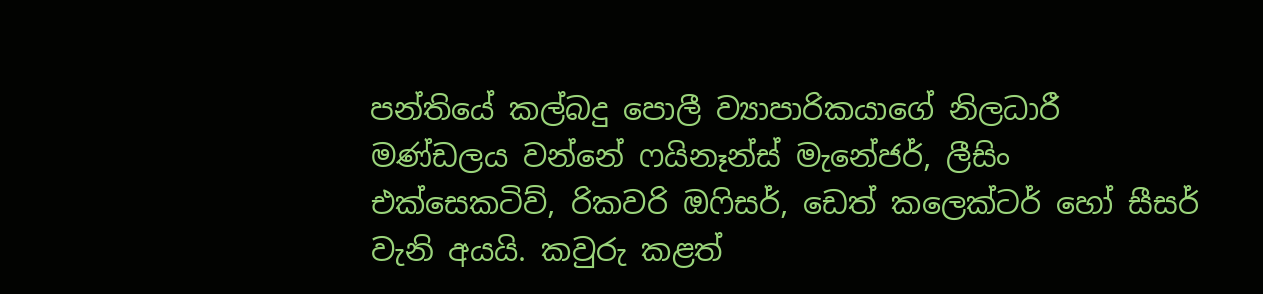පන්තියේ කල්බදු පොලී ව්‍යාපාරිකයාගේ නිලධාරී මණ්ඩලය වන්නේ ෆයිනෑන්ස් මැනේජර්, ලීසිං එක්සෙකටිව්, රිකවරි ඔෆිසර්, ඩෙත් කලෙක්ටර් හෝ සීසර් වැනි අයයි. කවුරු කළත්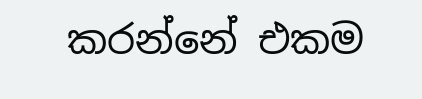කරන්නේ එකම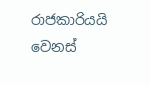රාජකාරියයි වෙනස්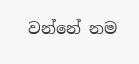වන්නේ නම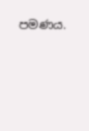පමණය.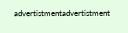advertistmentadvertistment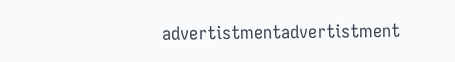advertistmentadvertistment